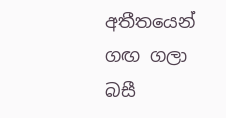අතීතයෙන් ගඟ ගලා බසී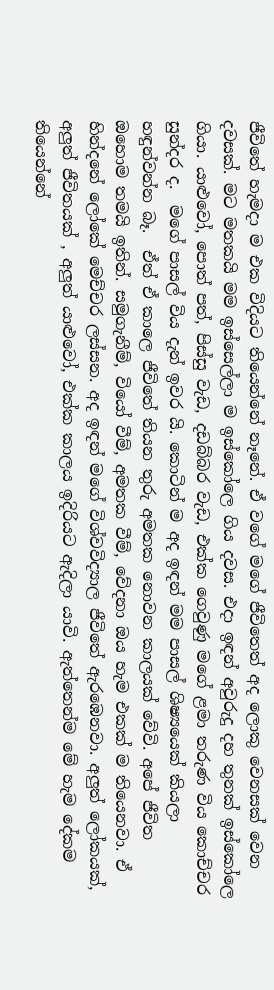ජීවිතේ හැමදා ම එක විදියට තියෙන්නේ නෑනේ. ඒ වගේ මගේ ජීවිතෙත් අද ලොකු වෙනසක් වෙන දවසක්. මට මතකයි මම ඉස්සෙල්ලා ම ඉස්කෝලෙ ගිය දවස. එදා ඉඳන් අවුරුදු දහ තුනක් ඉස්කෝලෙ ගියා. යාළුවෝ, පොත් පත්, පිස්සු වැඩ, දඩබ්බර වැඩ, එක්ක ගෙවුණු මගේ ළමා තරුණ විය කොච්චර සුන්දර ද.  මගේ පාසල් විය දැන් ඉවර යි. කොටින් ම අද ඉඳන් මම පාසල් ශිෂ්‍යයෙක් කියලා හඳුන්වන්න බෑ.  ඒත් ඒ කාලෙ ජීවිතේ තියන තුරු අමතක නොවන කාලයක් වේවි. අපේ ජීවිත ඔහොම තමයි ඉතින්. සමුගැනීම්, වියෝ වීම්, අමතක වීම්, වේදනා ඔය හැම එකක් ම තියෙනවා. ඒ හින්දනේ ලෝකේ මෙච්චර ලස්සන. අද ඉඳන් මගේ විශ්වවිද්‍යාල ජීවිතේ ඇරඹෙනවා. අලුත් ලෝකයක්, අලුත් ජීවිතයක් , අලුත් යාළුවෝ, එක්ක කාලය ඉදිරියට ඇදිලා යාවි. ඇත්තෙන්ම මේ හැම දේකම තියෙන්නේ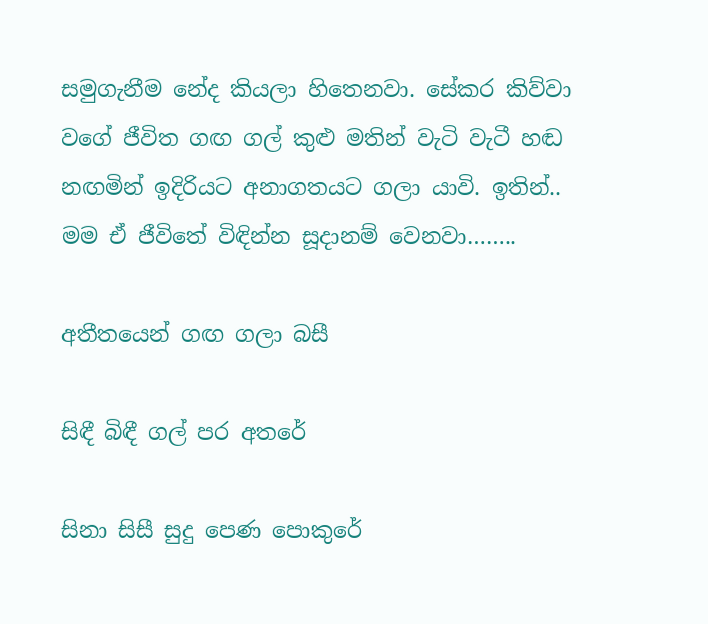සමුගැනීම නේද කියලා හිතෙනවා. සේකර කිව්වා වගේ ජීවිත ගඟ ගල් කුළු මතින් වැටි වැටී හඬ නඟමින් ඉදිරියට අනාගතයට ගලා යාවි. ඉතින්.. මම ඒ ජීවිතේ විඳින්න සූදානම් වෙනවා……..

අතීතයෙන් ගඟ ගලා බසී

සිඳී බිඳී ගල් පර අතරේ

සිනා සිසී සුදු පෙණ පොකුරේ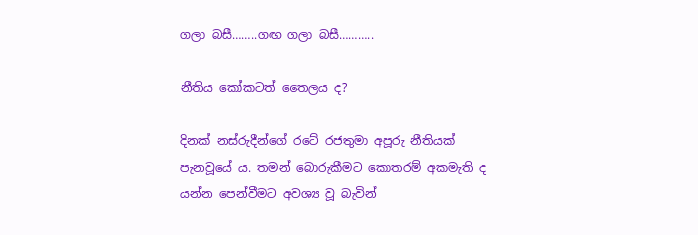ගලා බසී……..ගඟ ගලා බසී………..

නීතිය කෝකටත් තෛලය ද?

දිනක් නස්රුදීන්ගේ රටේ රජතුමා අපූරු නීතියක් පැනවූයේ ය. තමන් බොරුකීමට කොතරම් අකමැති ද යන්න පෙන්වීමට අවශ්‍ය වූ බැවින්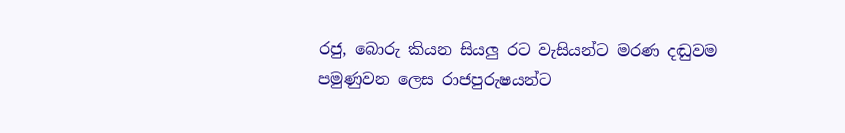රජු, බොරු කියන සියලු රට වැසියන්ට මරණ දඬුවම පමුණුවන ලෙස රාජපුරුෂයන්ට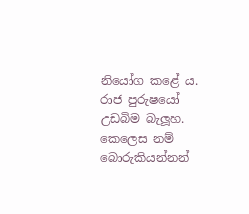නියෝග කළේ ය. රාජ පුරුෂයෝ උඩබිම බැලූහ. කෙලෙස නම් බොරුකියන්නන්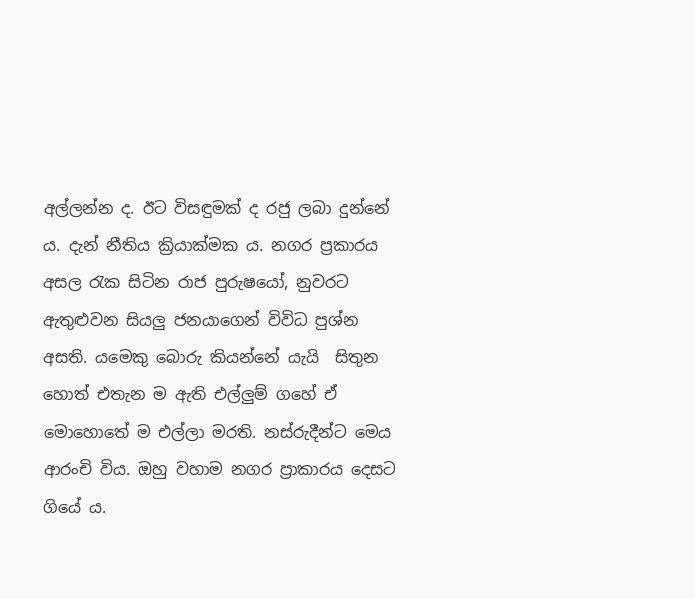අල්ලන්න ද. ඊට විසඳුමක් ද රජු ලබා දුන්නේ ය. දැන් නීතිය ක්‍රියාක්මක ය. නගර ප්‍රකාරය අසල රැක සිටින රාජ පුරුෂයෝ, නුවරට ඇතුළුවන සියලු ජනයාගෙන් විවිධ පුශ්න අසති. යමෙකු බොරු කියන්නේ යැයි  සිතුන හොත් එතැන ම ඇති එල්ලුම් ගහේ ඒ මොහොතේ ම එල්ලා මරති. නස්රුදීන්ට මෙය ආරංචි විය. ඔහු වහාම නගර ප්‍රාකාරය දෙසට ගියේ ය.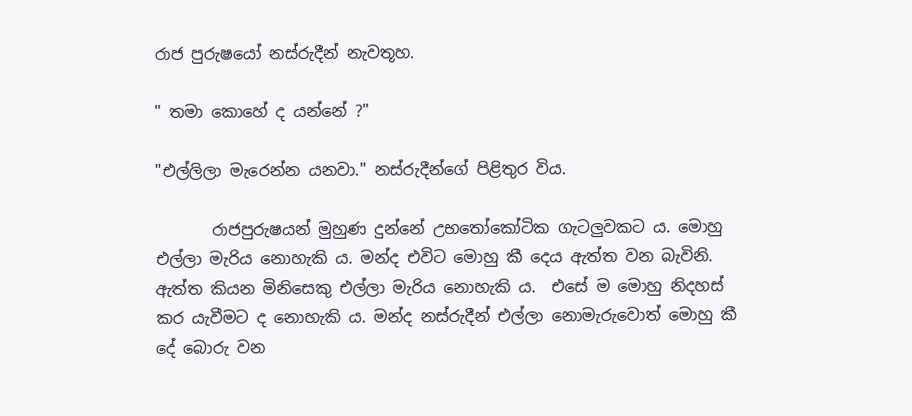රාජ පුරුෂයෝ නස්රුදීන් නැවතූහ.

" තමා කොහේ ද යන්නේ ?"

"එල්ලිලා මැරෙන්න යනවා." නස්රුදීන්ගේ පිළිතුර විය.

       රාජපුරුෂයන් මුහුණ දුන්නේ උභතෝකෝටික ගැටලුවකට ය. මොහු එල්ලා මැරිය නොහැකි ය. මන්ද එවිට මොහු කී දෙය ඇත්ත වන බැවිනි. ඇත්ත කියන මිනිසෙකු එල්ලා මැරිය නොහැකි ය.  එසේ ම මොහු නිදහස් කර යැවීමට ද නොහැකි ය. මන්ද නස්රුදීන් එල්ලා නොමැරුවොත් මොහු කී දේ බොරු වන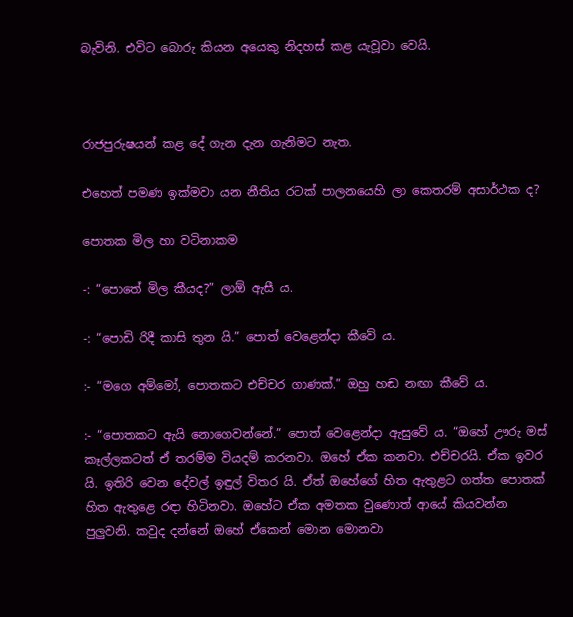බැවිනි. එවිට බොරු කියන අයෙකු නිදහස් කළ යැවූවා වෙයි.



රාජපුරුෂයන් කළ දේ ගැන දැන ගැනිමට නැත.

එහෙත් පමණ ඉක්මවා යන නීතිය රටක් පාලනයෙහි ලා කෙතරම් අසාර්ථක ද?

පොතක මිල හා වටිනාකම

-: “පොතේ මිල කීයද?” ලාඕ ඇසී ය.

-: “පොඩි රිදී කාසි තුන යි.” පොත් වෙළෙන්දා කීවේ ය.

:- “මගෙ අම්මෝ, පොතකට එච්චර ගාණක්.” ඔහු හඬ නඟා කීවේ ය.

:- “පොතකට ඇයි නොගෙවන්නේ.” පොත් වෙළෙන්දා ඇසුවේ ය. “ඔහේ ඌරු මස් කෑල්ලකටත් ඒ තරම්ම වියදම් කරනවා. ඔහේ ඒක කනවා. එච්චරයි. ඒක ඉවර යි. ඉතිරි වෙන දේවල් ඉඳුල් විතර යි. ඒත් ඔහේගේ හිත ඇතුළට ගත්ත පොතක් හිත ඇතුළෙ රඳා හිටිනවා. ඔහේට ඒක අමතක වුණොත් ආයේ කියවන්න පුලුවනි. කවුද දන්නේ ඔහේ ඒකෙන් මොන මොනවා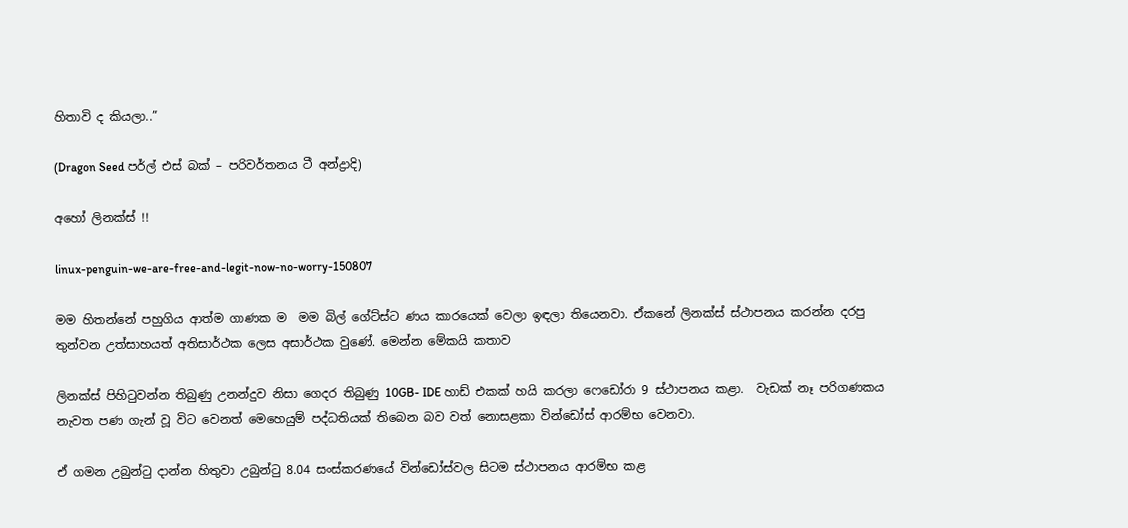හිතාවි ද කියලා..”

(Dragon Seed පර්ල් එස් බක් – පරිවර්තනය ටී අන්ද්‍රාදි)

අහෝ ලිනක්ස් !!

linux-penguin-we-are-free-and-legit-now-no-worry-150807

මම හිතන්නේ පහුගිය ආත්ම ගාණක ම  මම බිල් ගේට්ස්ට ණය කාරයෙක් වෙලා ඉඳලා තියෙනවා. ඒකනේ ලිනක්ස් ස්ථාපනය කරන්න දරපු තුන්වන උත්සාහයත් අතිසාර්ථක ලෙස අසාර්ථක වුණේ. මෙන්න මේකයි කතාව

ලිනක්ස් පිහිටුවන්න තිබුණු උනන්දුව නිසා ගෙදර තිබුණු 10GB- IDE හාඩ් එකක් හයි කරලා ෆෙඩෝරා 9 ස්ථාපනය කළා.  වැඩක් නෑ පරිගණකය නැවත පණ ගැන් වූ විට වෙනත් මෙහෙයුම් පද්ධතියක් තිබෙන බව වත් නොසළකා වින්ඩෝස් ආරම්භ වෙනවා.

ඒ ගමන උබුන්ටු දාන්න හිතුවා උබුන්ටු 8.04 සංස්කරණයේ වින්ඩෝස්වල සිටම ස්ථාපනය ආරම්භ කළ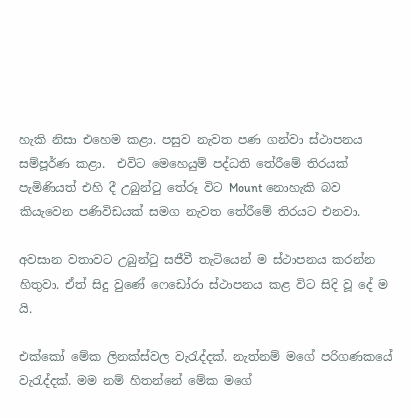හැකි නිසා එහෙම කළා. පසුව නැවත පණ ගන්වා ස්ථාපනය සම්පූර්ණ කළා.  එවිට මෙහෙයුම් පද්ධති තේරීමේ තිරයක් පැමිණියත් එහි දී උබුන්ටු තේරූ විට Mount නොහැකි බව කියැවෙන පණිවිඩයක් සමග නැවත තේරීමේ තිරයට එනවා.

අවසාන වතාවට උබුන්ටු සජීවී තැටියෙන් ම ස්ථාපනය කරන්න හිතුවා. ඒත් සිදු වුණේ ෆෙඩෝරා ස්ථාපනය කළ විට සිදි වූ දේ ම යි.

එක්කෝ මේක ලිනක්ස්වල වැරැද්දක්. නැත්නම් මගේ පරිගණකයේ වැරැද්දක්. මම නම් හිතන්නේ මේක මගේ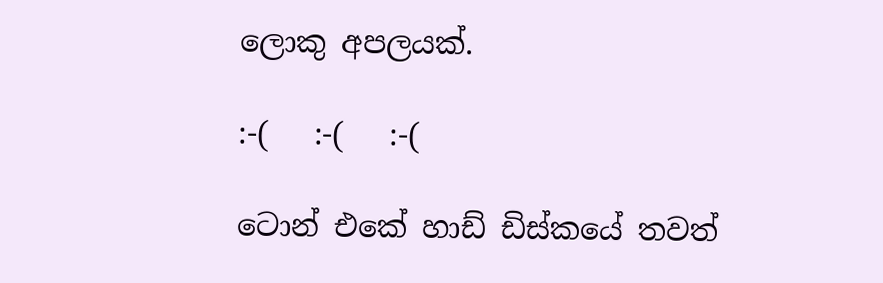ලොකු අපලයක්.

:-(   :-(   :-(

ටොන් එකේ හාඩ් ඩිස්කයේ තවත්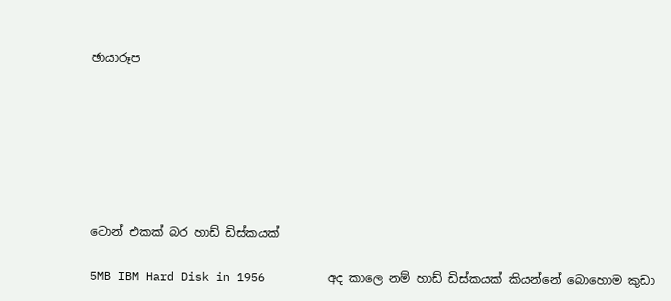ඡායාරූප







ටොන් එකක් බර හාඩ් ඩිස්කයක්

5MB IBM Hard Disk in 1956         අද කාලෙ නම් හාඩ් ඩිස්කයක් කියන්නේ බොහොම කුඩා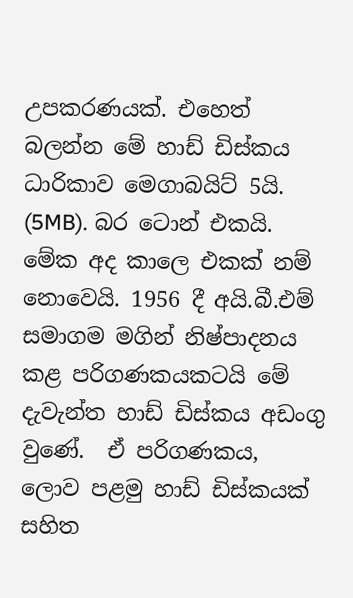උපකරණයක්. එහෙත් බලන්න මේ හාඩ් ඩිස්කය ධාරිකාව මෙගාබයිට් 5යි. (5MB). බර ටොන් එකයි. මේක අද කාලෙ එකක් නම් නොවෙයි. 1956 දී අයි.බී.එම් සමාගම මගින් නිෂ්පාදනය කළ පරිගණකයකටයි මේ දැවැන්ත හාඩ් ඩිස්කය අඩංගු වුණේ.  ඒ පරිගණකය, ලොව පළමු හාඩ් ඩිස්කයක් සහිත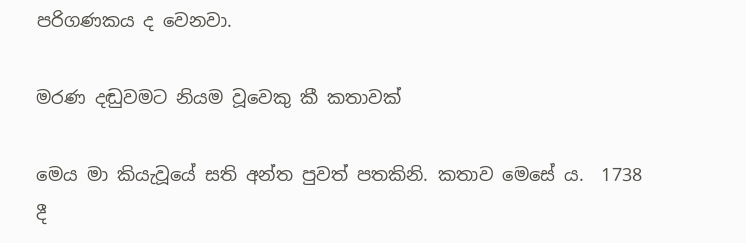පරිගණකය ද වෙනවා.

මරණ දඬුවමට නියම වූවෙකු කී කතාවක්

මෙය මා කියැවූයේ සති අන්ත පුවත් පතකිනි. කතාව මෙසේ ය.  1738 දී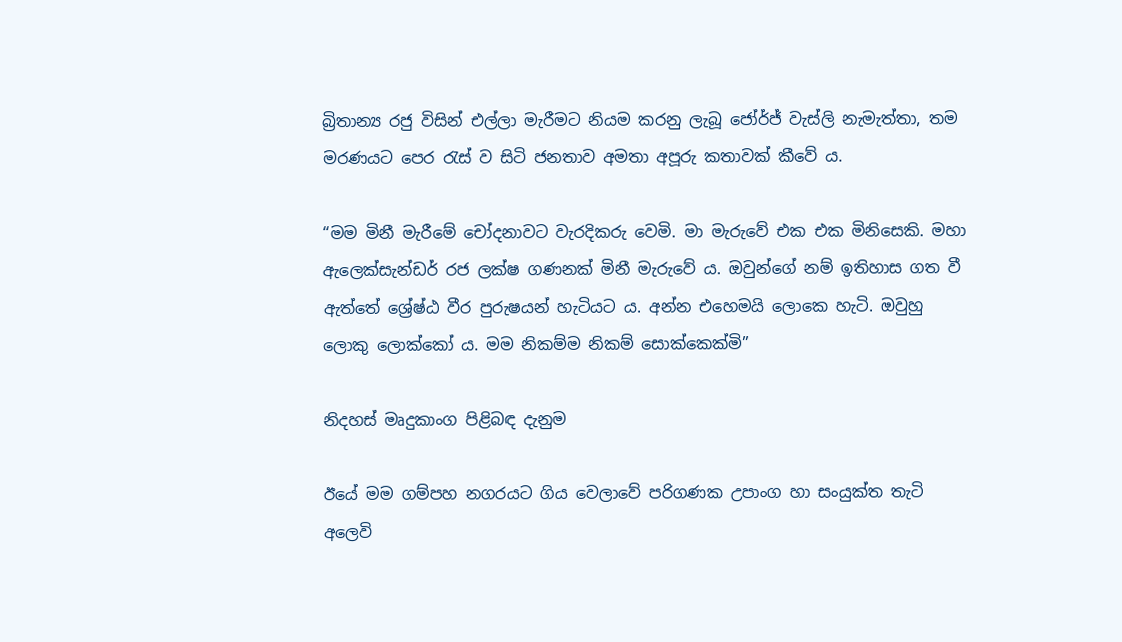බ්‍රිතාන්‍ය රජු විසින් එල්ලා මැරීමට නියම කරනු ලැබූ ජෝර්ජ් වැස්ලි නැමැත්තා, තම මරණයට පෙර රැස් ව සිටි ජනතාව අමතා අපූරු කතාවක් කීවේ ය.

“මම මිනී මැරීමේ චෝදනාවට වැරදිකරු වෙමි. මා මැරුවේ එක එක මිනිසෙකි. මහා ඇලෙක්සැන්ඩර් රජ ලක්ෂ ගණනක් මිනී මැරුවේ ය. ඔවුන්ගේ නම් ඉතිහාස ගත වී ඇත්තේ ශ්‍රේෂ්ඨ වීර පුරුෂයන් හැටියට ය. අන්න එහෙමයි ලොකෙ හැටි. ඔවුහු ලොකු ලොක්කෝ ය. මම නිකම්ම නිකම් සොක්කෙක්මි”

නිදහස් මෘදුකාංග පිළිබඳ දැනුම

ඊයේ මම ගම්පහ නගරයට ගිය වෙලාවේ පරිගණක උපාංග හා සංයුක්ත තැටි අලෙවි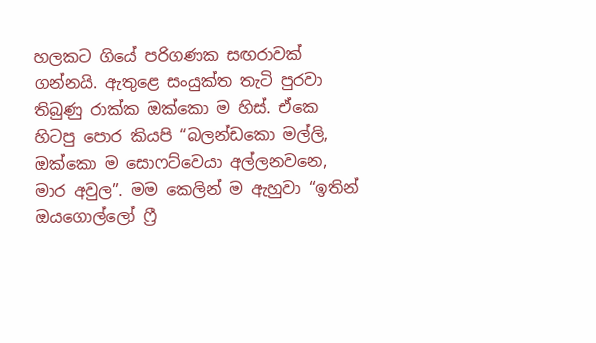හලකට ගියේ පරිගණක සඟරාවක් ගන්නයි. ඇතුළෙ සංයුක්ත තැටි පුරවා තිබුණු රාක්ක ඔක්කො ම හිස්. ඒකෙ හිටපු පොර කියපි “බලන්ඩකො මල්ලි, ඔක්කො ම සොෆට්වෙයා අල්ලනවනෙ, මාර අවුල”. මම කෙලින් ම ඇහුවා “ඉතින් ඔයගොල්ලෝ ෆ්‍රී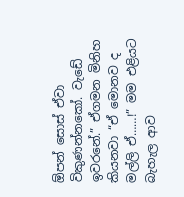ඕපන් සොස් ඒවා විකුණන්නකෝ. වැඩේ ඉවරනේ.” ඒගමන මිනිහ කියනවා “ඒ මොනව ද මල්ලි ඒ……!” මම එළියට බැහැල ආව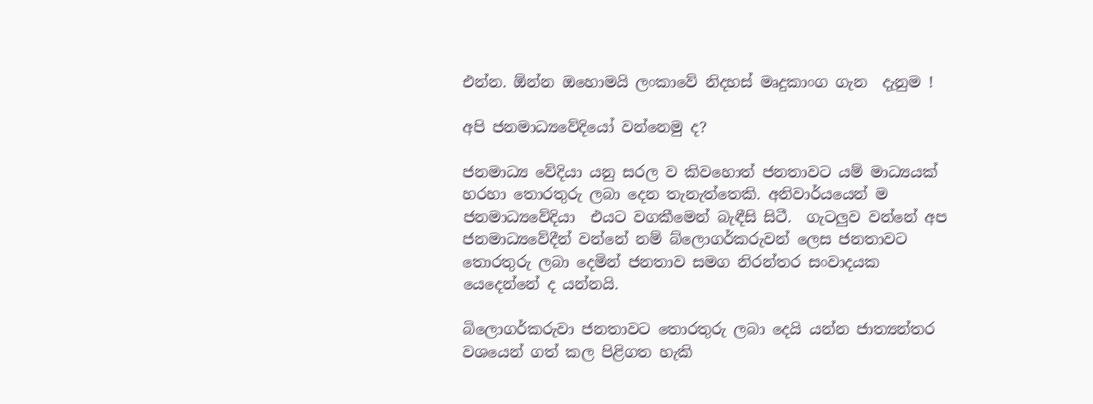එන්න. ඕන්න ඔහොමයි ලංකාවේ නිදහස් මෘදුකාංග ගැන  දැනුම !

අපි ජනමාධ්‍යවේදියෝ වන්නෙමු ද?

ජනමාධ්‍ය වේදියා යනු සරල ව කිවහොත් ජනතාවට යම් මාධ්‍යයක් හරහා තොරතුරු ලබා දෙන තැනැත්තෙකි. අනිවාර්යයෙන් ම ජනමාධ්‍යවේදියා  එයට වගකීමෙන් බැඳීසි සිටී.  ගැටලුව වන්නේ අප ජනමාධ්‍යවේදීන් වන්නේ නම් බ්ලොගර්කරුවන් ලෙස ජනතාවට තොරතුරු ලබා දෙමින් ජනතාව සමග නිරන්තර සංවාදයක යෙදෙන්නේ ද යන්නයි.

බිලොගර්කරුවා ජනතාවට ‍තොරතුරු ලබා දෙයි යන්න ජාත්‍යන්තර වශයෙන් ගත් කල පිළිගත හැකි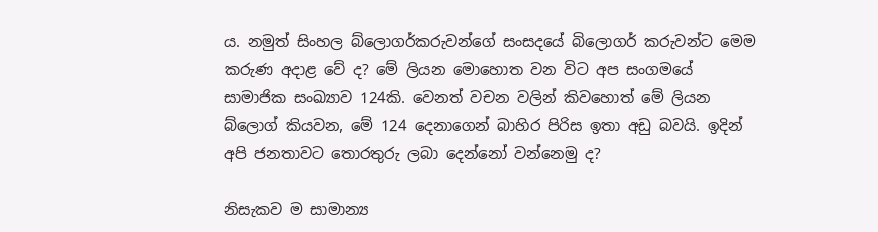ය. නමුත් සිංහල බ්ලොගර්කරුවන්ගේ සංසදයේ බිලොගර් කරුවන්ට මෙම කරුණ අදාළ වේ ද? මේ ලියන මොහොත වන විට අප සංගමයේ සාමාජික සංඛ්‍යාව 124කි. වෙනත් වචන වලින් කිවහොත් මේ ලියන බ්ලොග් කියවන, මේ 124 දෙනාගෙන් බාහිර පිරිස ඉතා අඩු බවයි. ඉදින් අපි ජනතාවට තොරතුරු ලබා දෙන්නෝ වන්නෙමු ද?

නිසැකව ම සාමාන්‍ය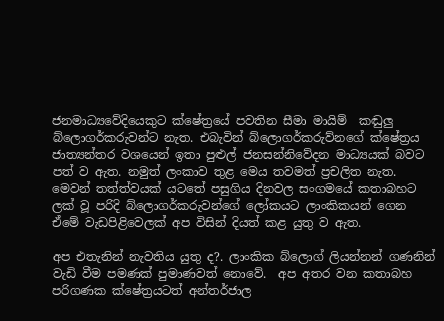ජනමාධ්‍යවේදියෙකුට ක්ෂේත්‍රයේ පවතින සීමා මායිම්  කඬුලු බ්ලොගර්කරුවන්ට නැත. එබැවින් බ්ලොගර්කරුව්නගේ ක්ෂේත්‍රය ජාත්‍යන්තර වශයෙන් ඉතා පුළුල් ජනසන්නිවේදන මාධ්‍යයක් බවට පත් ව ඇත. නමුත් ලංකාව තුළ මෙය තවමත් ප්‍රචලිත නැත. මෙවන් තත්ත්වයක් යටතේ පසුගිය දිනවල සංගමයේ කතාබහට  ලක් වූ පරිදි බ්ලොගර්කරුවන්ගේ ලෝකයට ලාංකිකයන් ගෙන ඒමේ වැඩපිළිවෙලක් අප විසින් දියත් කළ යුතු ව ඇත.

අප එතැනින් නැවතිය යුතු ද?. ලාංකික බ්ලොග් ලියන්නන් ගණනින් වැඩි වීම පමණක් පුමාණවත් නොවේ.  අප අතර වන කතාබහ පරිගණක ක්ෂේත්‍රයටත් අන්තර්ජාල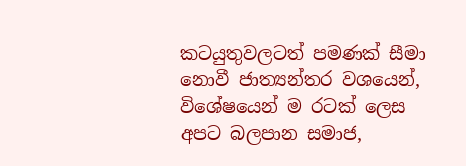කටයුතුවලටත් පමණක් සීමා නොවී ජාත්‍යන්තර වශයෙන්, විශේෂයෙන් ම රටක් ලෙස අපට බලපාන සමාජ,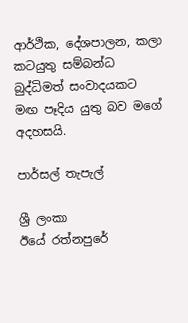ආර්ථික, දේශපාලන, කලා කටයුතු සම්බන්ධ  බුද්ධිමත් සංවාදයකට  මඟ පෑදිය යුතු බව මගේ අදහසයි.

පාර්සල් තැපැල්

ශ්‍රී ලංකා              ඊයේ රත්නපුරේ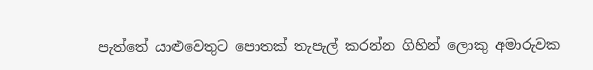පැත්තේ යාළුවෙතුට පොතක් තැපැල් කරන්න ගිහින් ලොකු අමාරුවක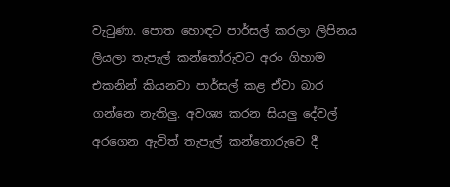වැටුණා. පොත හොඳට පාර්සල් කරලා ලිපිනය ලියලා තැපැල් කන්තෝරුවට අරං ගිහාම එකනින් කියනවා පාර්සල් කළ ඒවා බාර ගන්නෙ නැතිලු. අවශ්‍ය කරන සියලු දේවල් අරගෙන ඇවිත් තැපැල් කන්තොරුවෙ දී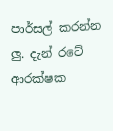පාර්සල් කරන්න ලු. දැන් රටේ ආරක්ෂක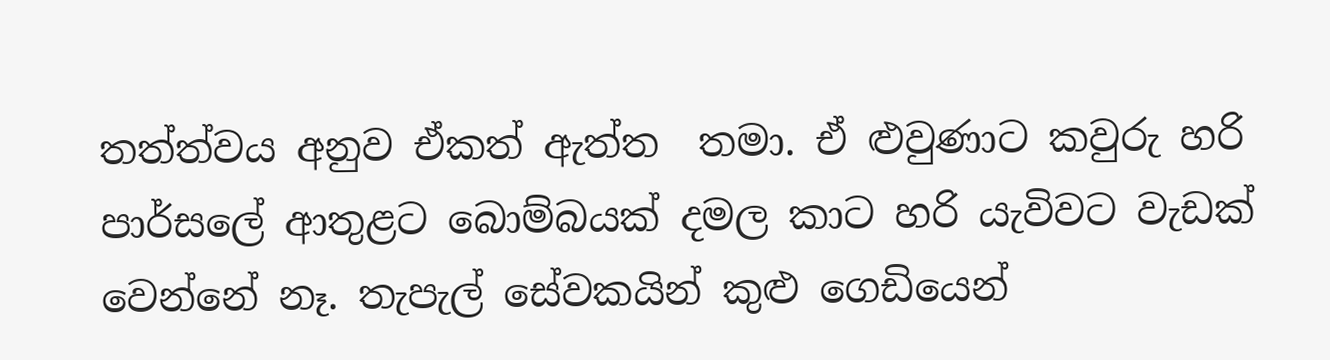තත්ත්වය අනුව ඒකත් ඇත්ත  තමා. ඒ ළුවුණාට කවුරු හරි පාර්සලේ ආතුළට බොම්බයක් දමල කාට හරි යැවිවට වැඩක් වෙන්නේ නෑ. තැපැල් සේවකයින් කුළු ගෙඩියෙන්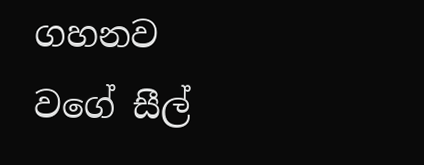ගහනව වගේ සීල්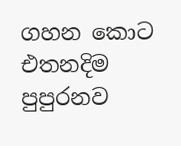ගහන කොට එතනදිම පුපුරනව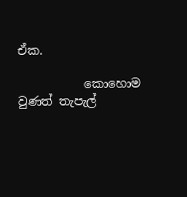ඒක.

           කොහොම වුණත් තැපැල්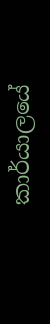කාර්යාලයේ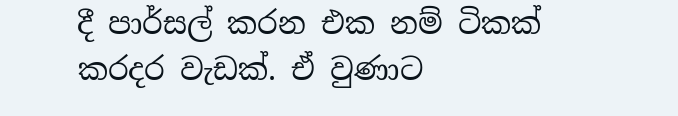දී පාර්සල් කරන එක නම් ටිකක් කරදර වැඩක්. ඒ වුණාට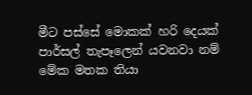මීට පස්සේ මොකක් හරි දෙයක් පාර්සල් තැපෑලෙන් යවනවා නම් මේක මතක තියා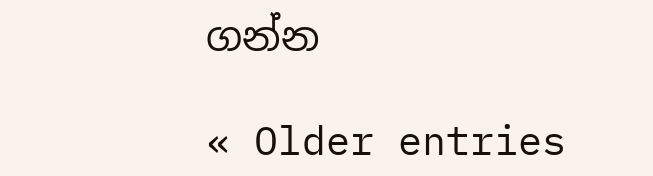ගන්න

« Older entries